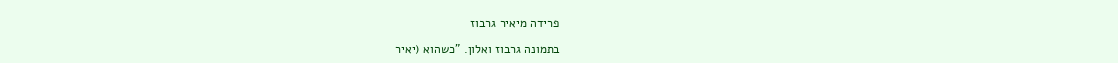פרידה מיאיר גרבוז

בתמונה גרבוז ואלון. "כשהוא (יאיר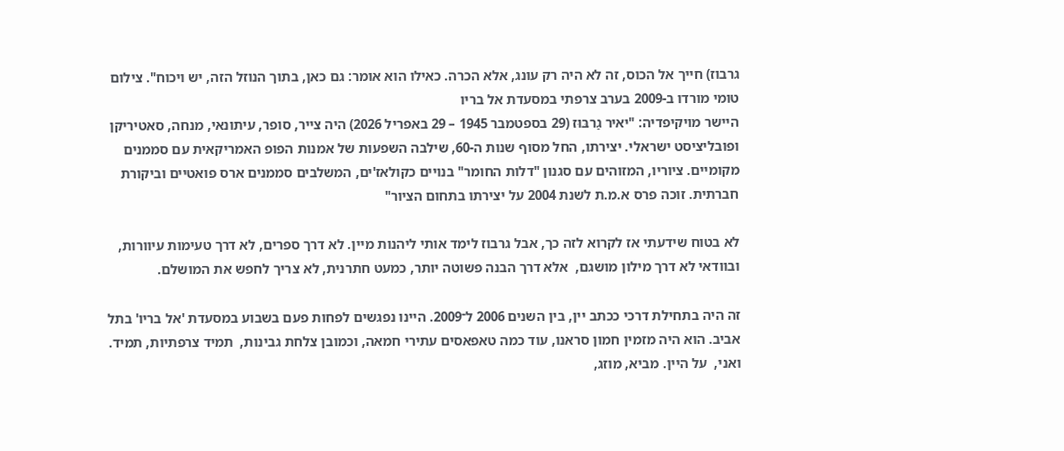גרבוז) חייך אל הכוס, זה לא היה רק עונג, אלא הכרה. כאילו הוא אומר: גם כאן, בתוך הנוזל הזה, יש ויכוח". צילום טומי מורדו ב-2009 בערב צרפתי במסעדת אל בריו
היישר מויקיפדיה: "יאיר גַרבּוּז (29 בספטמבר 1945 – 29 באפריל 2026) היה צייר, סופר, עיתונאי, מנחה, סאטיריקן ופובליציסט ישראלי. יצירתו, החל מסוף שנות ה-60, שילבה השפעות של אמנות הפופ האמריקאית עם סממנים מקומיים. ציוריו, המזוהים עם סגנון "דלות החומר" בנויים כקולאז'ים, המשלבים סממנים ארס פואטיים וביקורת חברתית. זוכה פרס א.מ.ת לשנת 2004 על יצירתו בתחום הציור"

לא בטוח שידעתי אז לקרוא לזה כך, אבל גרבוז לימד אותי ליהנות מיין. לא דרך ספרים, לא דרך טעימות עיוורות, ובוודאי לא דרך מילון מושגם,  אלא דרך הבנה פשוטה יותר, כמעט חתרנית, לא צריך לחפש את המושלם.

זה היה בתחילת דרכי ככתב יין, בין השנים 2006 ל־2009. היינו נפגשים לפחות פעם בשבוע במסעדת 'אל בריו' בתל אביב. הוא היה מזמין חמון סראנו, עוד כמה טאפאסים עתירי חמאה, וכמובן צלחת גבינות,  תמיד צרפתיות, תמיד. ואני,  על היין. מביא, מוזג,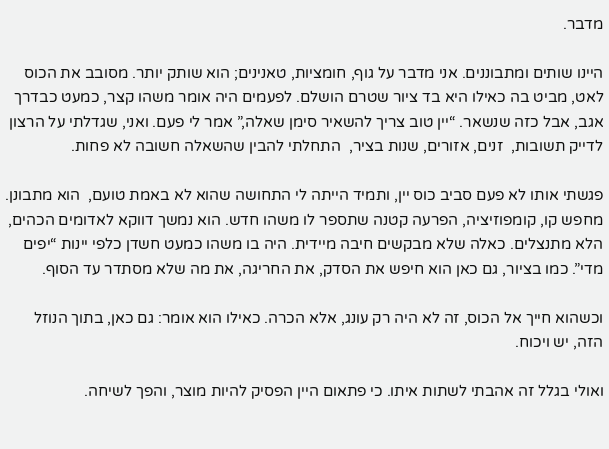מדבר.

היינו שותים ומתבוננים. אני מדבר על גוף, חומציות, טאנינים; הוא שותק יותר. מסובב את הכוס לאט, מביט בה כאילו היא בד ציור שטרם הושלם. לפעמים היה אומר משהו קצר, כמעט כבדרך אגב, אבל כזה שנשאר. “יין טוב צריך להשאיר סימן שאלה,” אמר לי פעם. ואני, שגדלתי על הרצון לדייק תשובות,  זנים, אזורים, שנות בציר,  התחלתי להבין שהשאלה חשובה לא פחות.

פגשתי אותו לא פעם סביב כוס יין, ותמיד הייתה לי התחושה שהוא לא באמת טועם,  הוא מתבונן. מחפש קו, קומפוזיציה, הפרעה קטנה שתספר לו משהו חדש. הוא נמשך דווקא לאדומים הכהים, הלא מתנצלים. כאלה שלא מבקשים חיבה מיידית. היה בו משהו כמעט חשדן כלפי יינות “יפים מדי”. כמו בציור, גם כאן הוא חיפש את הסדק, את החריגה, את מה שלא מסתדר עד הסוף.

וכשהוא חייך אל הכוס, זה לא היה רק עונג, אלא הכרה. כאילו הוא אומר: גם כאן, בתוך הנוזל הזה, יש ויכוח.

ואולי בגלל זה אהבתי לשתות איתו. כי פתאום היין הפסיק להיות מוצר, והפך לשיחה.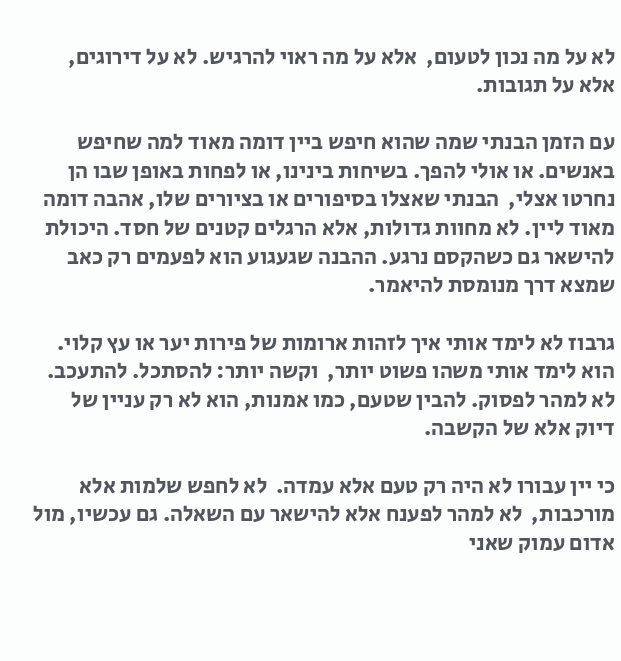לא על מה נכון לטעום,  אלא על מה ראוי להרגיש. לא על דירוגים, אלא על תגובות.

עם הזמן הבנתי שמה שהוא חיפש ביין דומה מאוד למה שחיפש באנשים. או אולי להפך. בשיחות בינינו, או לפחות באופן שבו הן נחרטו אצלי,  הבנתי שאצלו בסיפורים או בציורים שלו, אהבה דומה מאוד ליין. לא מחוות גדולות, אלא הרגלים קטנים של חסד. היכולת להישאר גם כשהקסם נרגע. ההבנה שגעגוע הוא לפעמים רק כאב שמצא דרך מנומסת להיאמר.

גרבוז לא לימד אותי איך לזהות ארומות של פירות יער או עץ קלוי. הוא לימד אותי משהו פשוט יותר,  וקשה יותר: להסתכל. להתעכב. לא למהר לפסוק. להבין שטעם, כמו אמנות, הוא לא רק עניין של דיוק אלא של הקשבה.

כי יין עבורו לא היה רק טעם אלא עמדה.  לא לחפש שלמות אלא מורכבות,  לא למהר לפענח אלא להישאר עם השאלה. גם עכשיו, מול אדום עמוק שאני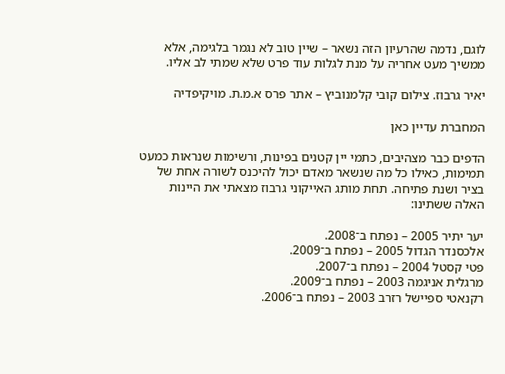לוגם, נדמה שהרעיון הזה נשאר – שיין טוב לא נגמר בלגימה, אלא ממשיך מעט אחריה על מנת לגלות עוד פרט שלא שמתי לב אליו.

יאיר גרבוז. צילום קובי קלמנוביץ – אתר פרס א.מ.ת. מויקיפדיה

המחברת עדיין כאן

הדפים כבר מצהיבים, כתמי יין קטנים בפינות, ורשימות שנראות כמעט תמימות, כאילו כל מה שנשאר מאדם יכול להיכנס לשורה אחת של בציר ושנת פתיחה. תחת מותג האייקוני גרבוז מצאתי את היינות האלה ששתינו:

יער יתיר 2005 – נפתח ב־2008.
אלכסנדר הגדול 2005 – נפתח ב־2009.
פטי קסטל 2004 – נפתח ב־2007.
מרגלית אניגמה 2003 – נפתח ב־2009.
רקנאטי ספיישל רזרב 2003 – נפתח ב־2006.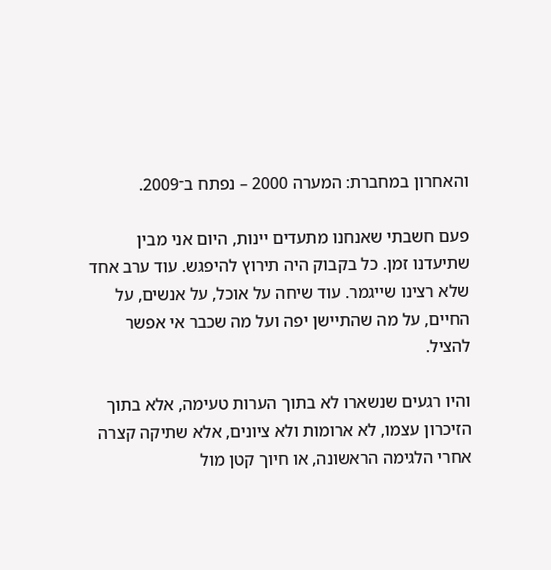והאחרון במחברת: המערה 2000 – נפתח ב־2009.

פעם חשבתי שאנחנו מתעדים יינות, היום אני מבין שתיעדנו זמן. כל בקבוק היה תירוץ להיפגש. עוד ערב אחד שלא רצינו שייגמר. עוד שיחה על אוכל, על אנשים, על החיים, על מה שהתיישן יפה ועל מה שכבר אי אפשר להציל.

והיו רגעים שנשארו לא בתוך הערות טעימה, אלא בתוך הזיכרון עצמו, לא ארומות ולא ציונים, אלא שתיקה קצרה אחרי הלגימה הראשונה, או חיוך קטן מול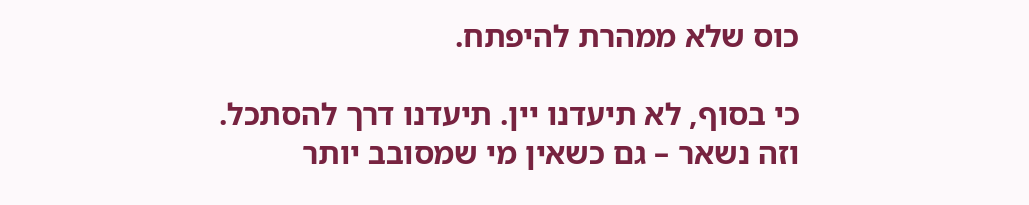כוס שלא ממהרת להיפתח.

כי בסוף, לא תיעדנו יין. תיעדנו דרך להסתכל. וזה נשאר – גם כשאין מי שמסובב יותר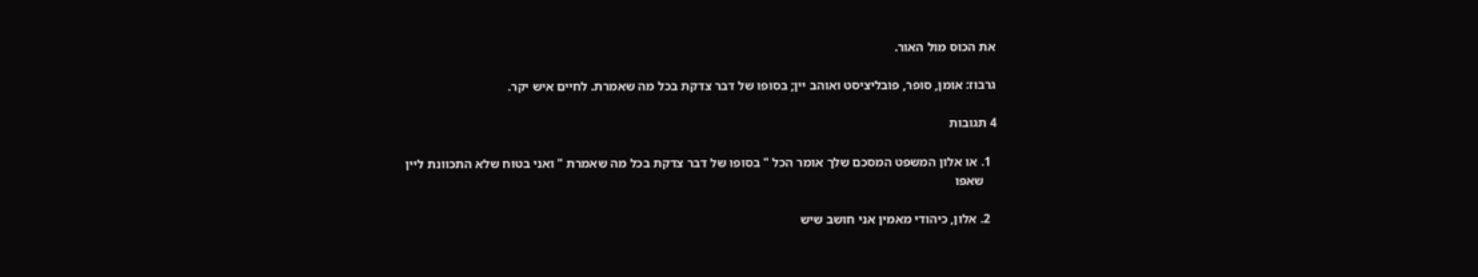את הכוס מול האור.

גרבוז: אומן, סופר, פובליציסט ואוהב יין; בסופו של דבר צדקת בכל מה שאמרת. לחיים איש יקר.

4 תגובות

  1. או אלון המשפט המסכם שלך אומר הכל " בסופו של דבר צדקת בכל מה שאמרת " ואני בטוח שלא התכוונת ליין
    שאפו

  2. אלון, כיהודי מאמין אני חושב שיש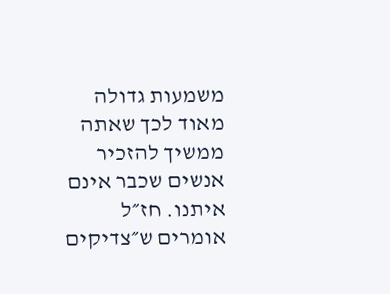משמעות גדולה מאוד לכך שאתה ממשיך להזכיר אנשים שכבר אינם איתנו. חז״ל אומרים ש״צדיקים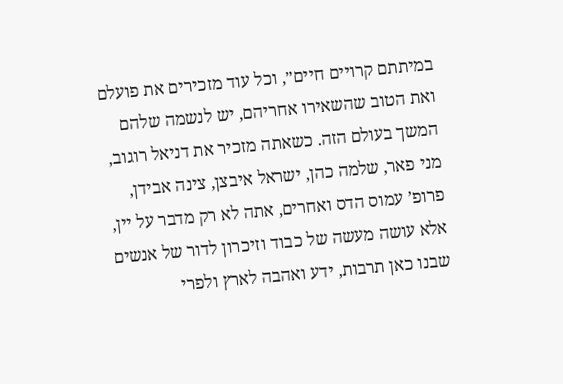במיתתם קרויים חיים״, וכל עוד מזכירים את פועלם ואת הטוב שהשאירו אחריהם, יש לנשמה שלהם המשך בעולם הזה. כשאתה מזכיר את דניאל רוגוב, מני פאר, שלמה כהן, ישראל איבצן, צינה אבידן, פרופ’ עמוס הדס ואחרים, אתה לא רק מדבר על יין, אלא עושה מעשה של כבוד וזיכרון לדור של אנשים שבנו כאן תרבות, ידע ואהבה לארץ ולפרי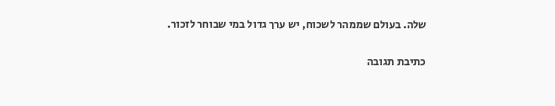שלה. בעולם שממהר לשכוח, יש ערך גדול במי שבוחר לזכור.

כתיבת תגובה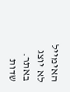האימייל לא יוצג באתר. שדות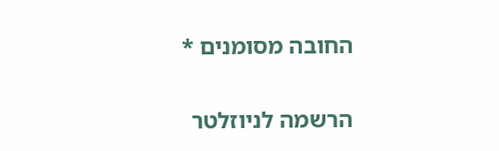החובה מסומנים *

הרשמה לניוזלטר